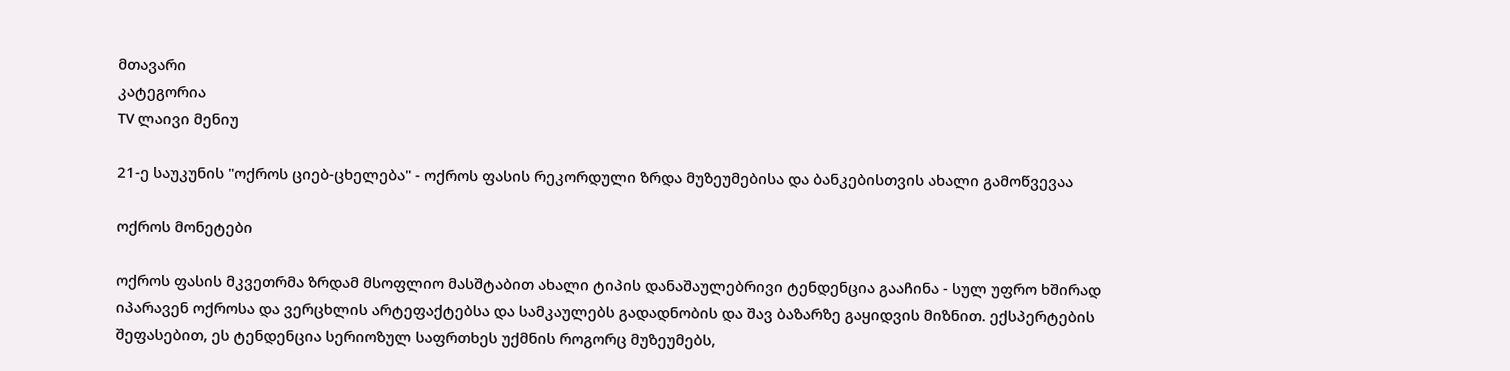მთავარი
კატეგორია
TV ლაივი მენიუ

21-ე საუკუნის "ოქროს ციებ-ცხელება" - ოქროს ფასის რეკორდული ზრდა მუზეუმებისა და ბანკებისთვის ახალი გამოწვევაა

ოქროს მონეტები

ოქროს ფასის მკვეთრმა ზრდამ მსოფლიო მასშტაბით ახალი ტიპის დანაშაულებრივი ტენდენცია გააჩინა - სულ უფრო ხშირად იპარავენ ოქროსა და ვერცხლის არტეფაქტებსა და სამკაულებს გადადნობის და შავ ბაზარზე გაყიდვის მიზნით. ექსპერტების შეფასებით, ეს ტენდენცია სერიოზულ საფრთხეს უქმნის როგორც მუზეუმებს,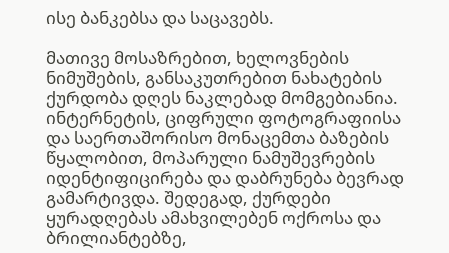ისე ბანკებსა და საცავებს.

მათივე მოსაზრებით, ხელოვნების ნიმუშების, განსაკუთრებით ნახატების ქურდობა დღეს ნაკლებად მომგებიანია. ინტერნეტის, ციფრული ფოტოგრაფიისა და საერთაშორისო მონაცემთა ბაზების წყალობით, მოპარული ნამუშევრების იდენტიფიცირება და დაბრუნება ბევრად გამარტივდა. შედეგად, ქურდები ყურადღებას ამახვილებენ ოქროსა და ბრილიანტებზე,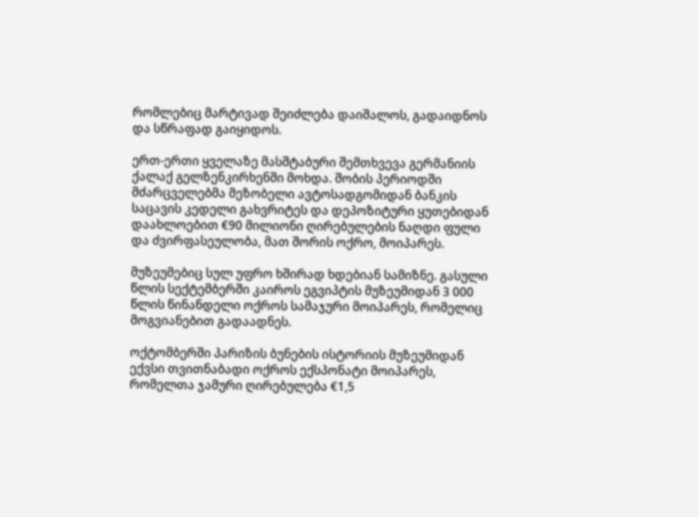რომლებიც მარტივად შეიძლება დაიშალოს, გადაიდნოს და სწრაფად გაიყიდოს.

ერთ-ერთი ყველაზე მასშტაბური შემთხვევა გერმანიის ქალაქ გელზენკირხენში მოხდა. შობის პერიოდში მძარცველებმა მეზობელი ავტოსადგომიდან ბანკის საცავის კედელი გახვრიტეს და დეპოზიტური ყუთებიდან დაახლოებით €90 მილიონი ღირებულების ნაღდი ფული და ძვირფასეულობა, მათ შორის ოქრო, მოიპარეს.

მუზეუმებიც სულ უფრო ხშირად ხდებიან სამიზნე. გასული წლის სექტემბერში კაიროს ეგვიპტის მუზეუმიდან 3 000 წლის წინანდელი ოქროს სამაჯური მოიპარეს, რომელიც მოგვიანებით გადაადნეს.

ოქტომბერში პარიზის ბუნების ისტორიის მუზეუმიდან ექვსი თვითნაბადი ოქროს ექსპონატი მოიპარეს, რომელთა ჯამური ღირებულება €1,5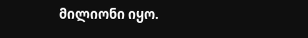მილიონი იყო.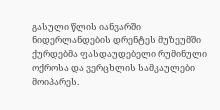გასული წლის იანვარში ნიდერლანდების დრენტეს მუზეუმში ქურდებმა ფასდაუდებელი რუმინული ოქროსა და ვერცხლის სამკაულები მოიპარეს.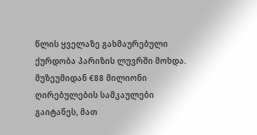წლის ყველაზე გახმაურებული ქურდობა პარიზის ლუვრში მოხდა. მუზეუმიდან €88 მილიონი ღირებულების სამკაულები გაიტანეს, მათ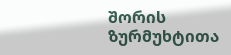შორის ზურმუხტითა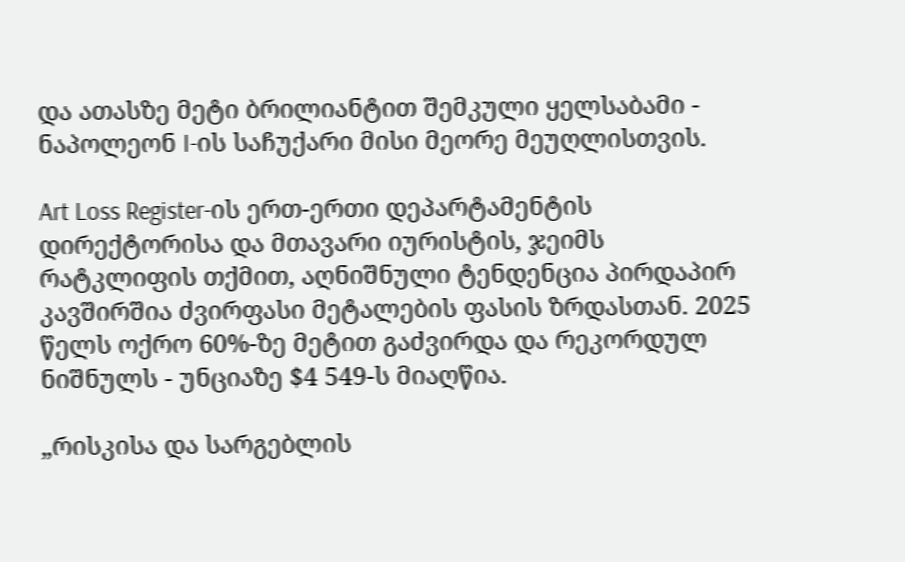და ათასზე მეტი ბრილიანტით შემკული ყელსაბამი - ნაპოლეონ I-ის საჩუქარი მისი მეორე მეუღლისთვის.

Art Loss Register-ის ერთ-ერთი დეპარტამენტის დირექტორისა და მთავარი იურისტის, ჯეიმს რატკლიფის თქმით, აღნიშნული ტენდენცია პირდაპირ კავშირშია ძვირფასი მეტალების ფასის ზრდასთან. 2025 წელს ოქრო 60%-ზე მეტით გაძვირდა და რეკორდულ ნიშნულს - უნციაზე $4 549-ს მიაღწია.

„რისკისა და სარგებლის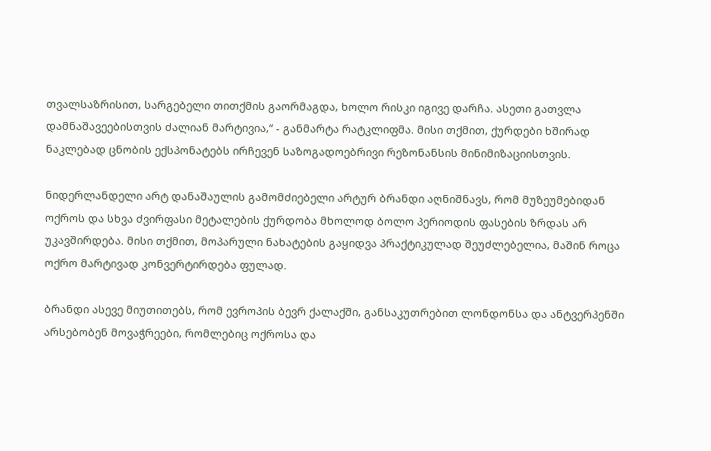თვალსაზრისით, სარგებელი თითქმის გაორმაგდა, ხოლო რისკი იგივე დარჩა. ასეთი გათვლა დამნაშავეებისთვის ძალიან მარტივია,“ - განმარტა რატკლიფმა. მისი თქმით, ქურდები ხშირად ნაკლებად ცნობის ექსპონატებს ირჩევენ საზოგადოებრივი რეზონანსის მინიმიზაციისთვის.

ნიდერლანდელი არტ დანაშაულის გამომძიებელი არტურ ბრანდი აღნიშნავს, რომ მუზეუმებიდან ოქროს და სხვა ძვირფასი მეტალების ქურდობა მხოლოდ ბოლო პერიოდის ფასების ზრდას არ უკავშირდება. მისი თქმით, მოპარული ნახატების გაყიდვა პრაქტიკულად შეუძლებელია, მაშინ როცა ოქრო მარტივად კონვერტირდება ფულად.

ბრანდი ასევე მიუთითებს, რომ ევროპის ბევრ ქალაქში, განსაკუთრებით ლონდონსა და ანტვერპენში არსებობენ მოვაჭრეები, რომლებიც ოქროსა და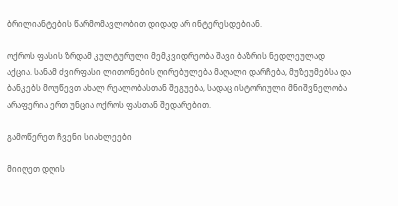ბრილიანტების წარმომავლობით დიდად არ ინტერესდებიან.

ოქროს ფასის ზრდამ კულტურული მემკვიდრეობა შავი ბაზრის ნედლეულად აქცია. სანამ ძვირფასი ლითონების ღირებულება მაღალი დარჩება, მუზეუმებსა და ბანკებს მოუწევთ ახალ რეალობასთან შეგუება, სადაც ისტორიული მნიშვნელობა არაფერია ერთ უნცია ოქროს ფასთან შედარებით.

გამოწერეთ ჩვენი სიახლეები

მიიღეთ დღის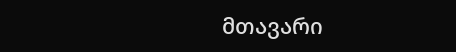მთავარი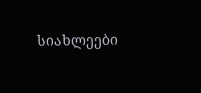სიახლეები